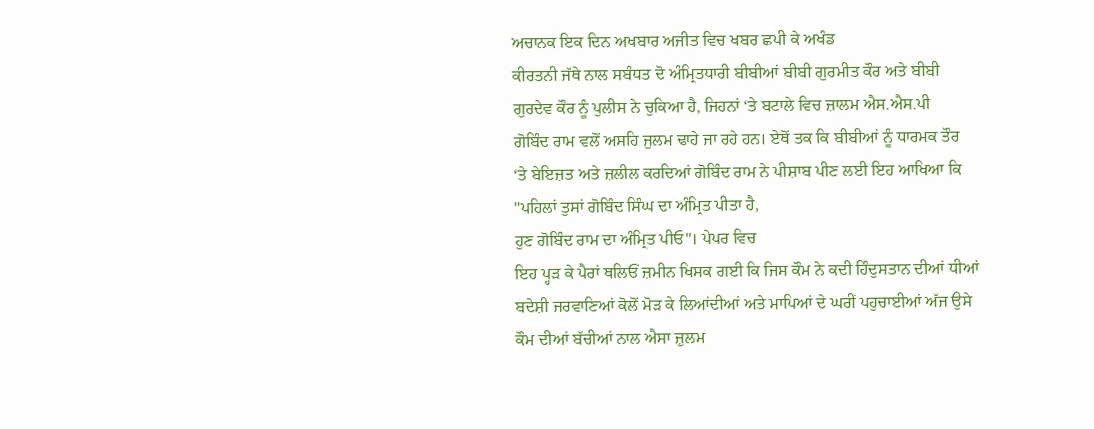ਅਚਾਨਕ ਇਕ ਦਿਨ ਅਖਬਾਰ ਅਜੀਤ ਵਿਚ ਖਬਰ ਛਪੀ ਕੇ ਅਖੰਡ
ਕੀਰਤਨੀ ਜੱਥੇ ਨਾਲ ਸਬੰਧਤ ਦੋ ਅੰਮ੍ਰਿਤਧਾਰੀ ਬੀਬੀਆਂ ਬੀਬੀ ਗੁਰਮੀਤ ਕੌਰ ਅਤੇ ਬੀਬੀ
ਗੁਰਦੇਵ ਕੌਰ ਨੂੰ ਪੁਲੀਸ ਨੇ ਚੁਕਿਆ ਹੈ, ਜਿਹਨਾਂ ‘ਤੇ ਬਟਾਲੇ ਵਿਚ ਜ਼ਾਲਮ ਐਸ.ਐਸ.ਪੀ
ਗੋਬਿੰਦ ਰਾਮ ਵਲੋਂ ਅਸਹਿ ਜੁਲਮ ਢਾਹੇ ਜਾ ਰਹੇ ਹਨ। ਏਥੋਂ ਤਕ ਕਿ ਬੀਬੀਆਂ ਨੂੰ ਧਾਰਮਕ ਤੌਰ
‘ਤੇ ਬੇਇਜ਼ਤ ਅਤੇ ਜ਼ਲੀਲ ਕਰਦਿਆਂ ਗੋਬਿੰਦ ਰਾਮ ਨੇ ਪੀਸ਼ਾਬ ਪੀਣ ਲਈ ਇਹ ਆਖਿਆ ਕਿ
"ਪਹਿਲਾਂ ਤੁਸਾਂ ਗੋਬਿੰਦ ਸਿੰਘ ਦਾ ਅੰਮ੍ਰਿਤ ਪੀਤਾ ਹੈ,
ਹੁਣ ਗੋਬਿੰਦ ਰਾਮ ਦਾ ਅੰਮ੍ਰਿਤ ਪੀਓ"। ਪੇਪਰ ਵਿਚ
ਇਹ ਪ੍ਹੜ ਕੇ ਪੈਰਾਂ ਥਲਿਓਂ ਜ਼ਮੀਨ ਖਿਸਕ ਗਈ ਕਿ ਜਿਸ ਕੌਮ ਨੇ ਕਦੀ ਹਿੰਦੁਸਤਾਨ ਦੀਆਂ ਧੀਆਂ
ਬਦੇਸ਼ੀ ਜਰਵਾਣਿਆਂ ਕੋਲੋਂ ਮੋੜ ਕੇ ਲਿਆਂਦੀਆਂ ਅਤੇ ਮਾਪਿਆਂ ਦੇ ਘਰੀਂ ਪਹੁਚਾਈਆਂ ਅੱਜ ਉਸੇ
ਕੌਮ ਦੀਆਂ ਬੱਚੀਆਂ ਨਾਲ ਐਸਾ ਜ਼ੁਲਮ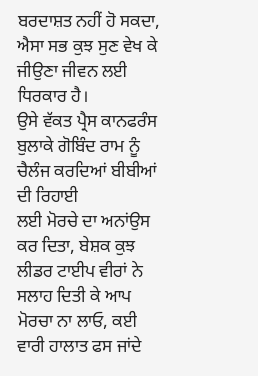ਬਰਦਾਸ਼ਤ ਨਹੀਂ ਹੋ ਸਕਦਾ, ਐਸਾ ਸਭ ਕੁਝ ਸੁਣ ਵੇਖ ਕੇ
ਜੀਉਣਾ ਜੀਵਨ ਲਈ ਧਿਰਕਾਰ ਹੈ।
ਉਸੇ ਵੱਕਤ ਪ੍ਰੈਸ ਕਾਨਫਰੰਸ ਬੁਲਾਕੇ ਗੋਬਿੰਦ ਰਾਮ ਨੂੰ ਚੈਲੰਜ ਕਰਦਿਆਂ ਬੀਬੀਆਂ ਦੀ ਰਿਹਾਈ
ਲਈ ਮੋਰਚੇ ਦਾ ਅਨਾਂਉਸ ਕਰ ਦਿਤਾ, ਬੇਸ਼ਕ ਕੁਝ ਲੀਡਰ ਟਾਈਪ ਵੀਰਾਂ ਨੇ ਸਲਾਹ ਦਿਤੀ ਕੇ ਆਪ
ਮੋਰਚਾ ਨਾ ਲਾਓ, ਕਈ ਵਾਰੀ ਹਾਲਾਤ ਫਸ ਜਾਂਦੇ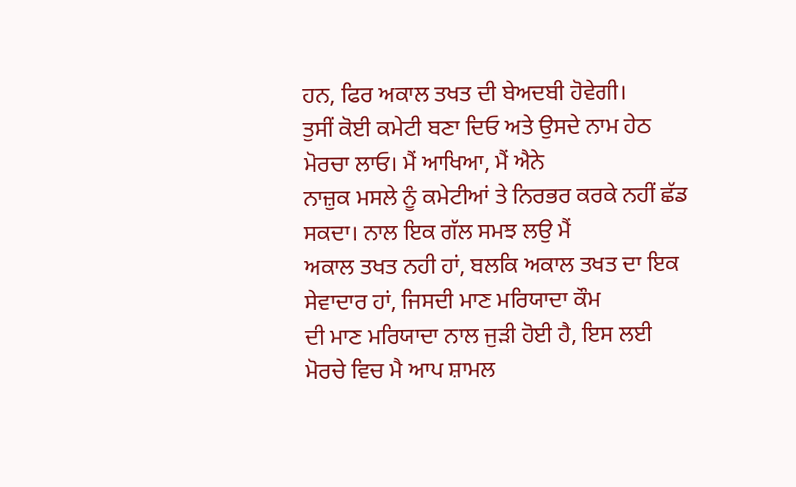ਹਨ, ਫਿਰ ਅਕਾਲ ਤਖਤ ਦੀ ਬੇਅਦਬੀ ਹੋਵੇਗੀ।
ਤੁਸੀਂ ਕੋਈ ਕਮੇਟੀ ਬਣਾ ਦਿਓ ਅਤੇ ਉਸਦੇ ਨਾਮ ਹੇਠ ਮੋਰਚਾ ਲਾਓ। ਮੈਂ ਆਖਿਆ, ਮੈਂ ਐਨੇ
ਨਾਜ਼ੁਕ ਮਸਲੇ ਨੂੰ ਕਮੇਟੀਆਂ ਤੇ ਨਿਰਭਰ ਕਰਕੇ ਨਹੀਂ ਛੱਡ ਸਕਦਾ। ਨਾਲ ਇਕ ਗੱਲ ਸਮਝ ਲਉ ਮੈਂ
ਅਕਾਲ ਤਖਤ ਨਹੀ ਹਾਂ, ਬਲਕਿ ਅਕਾਲ ਤਖਤ ਦਾ ਇਕ ਸੇਵਾਦਾਰ ਹਾਂ, ਜਿਸਦੀ ਮਾਣ ਮਰਿਯਾਦਾ ਕੌਮ
ਦੀ ਮਾਣ ਮਰਿਯਾਦਾ ਨਾਲ ਜੁੜੀ ਹੋਈ ਹੈ, ਇਸ ਲਈ ਮੋਰਚੇ ਵਿਚ ਮੈ ਆਪ ਸ਼ਾਮਲ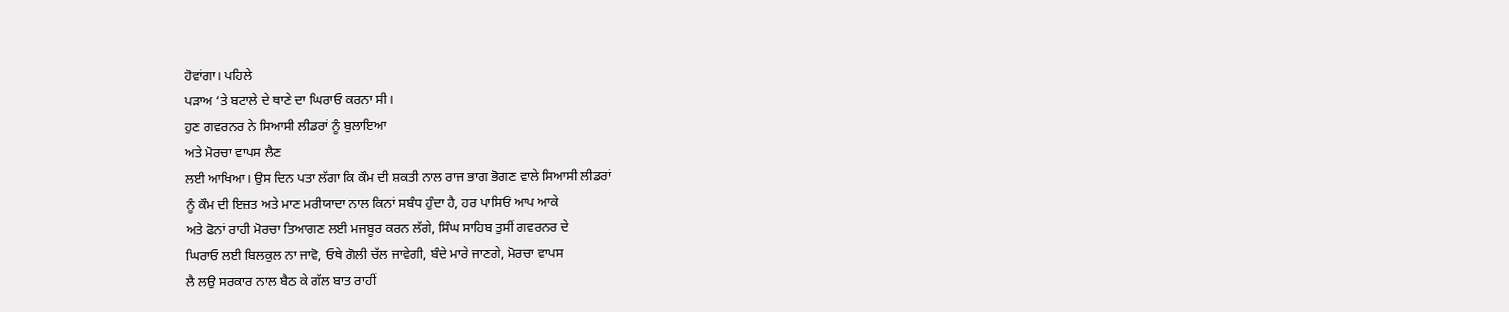ਹੋਵਾਂਗਾ। ਪਹਿਲੇ
ਪੜਾਅ ‘ਤੇ ਬਟਾਲੇ ਦੇ ਥਾਣੇ ਦਾ ਘਿਰਾਓ ਕਰਨਾ ਸੀ।
ਹੁਣ ਗਵਰਨਰ ਨੇ ਸਿਆਸੀ ਲੀਡਰਾਂ ਨੂੰ ਬੁਲਾਇਆ
ਅਤੇ ਮੋਰਚਾ ਵਾਪਸ ਲੈਣ
ਲਈ ਆਖਿਆ। ਉਸ ਦਿਨ ਪਤਾ ਲੱਗਾ ਕਿ ਕੌਮ ਦੀ ਸ਼ਕਤੀ ਨਾਲ ਰਾਜ ਭਾਗ ਭੋਗਣ ਵਾਲੇ ਸਿਆਸੀ ਲੀਡਰਾਂ
ਨੂੰ ਕੌਮ ਦੀ ਇਜ਼ਤ ਅਤੇ ਮਾਣ ਮਰੀਯਾਦਾ ਨਾਲ ਕਿਨਾਂ ਸਬੰਧ ਹੁੰਦਾ ਹੈ, ਹਰ ਪਾਸਿਓਂ ਆਪ ਆਕੇ
ਅਤੇ ਫੋਨਾਂ ਰਾਹੀ ਮੋਰਚਾ ਤਿਆਗਣ ਲਈ ਮਜਬੂਰ ਕਰਨ ਲੱਗੇ, ਸਿੰਘ ਸਾਹਿਬ ਤੁਸੀਂ ਗਵਰਨਰ ਦੇ
ਘਿਰਾਓ ਲਈ ਬਿਲਕੁਲ ਨਾ ਜਾਵੋ, ਓਥੇ ਗੋਲੀ ਚੱਲ ਜਾਵੇਗੀ, ਬੰਦੇ ਮਾਰੇ ਜਾਣਗੇ, ਮੋਰਚਾ ਵਾਪਸ
ਲੈ ਲਉ ਸਰਕਾਰ ਨਾਲ ਬੈਠ ਕੇ ਗੱਲ ਬਾਤ ਰਾਹੀਂ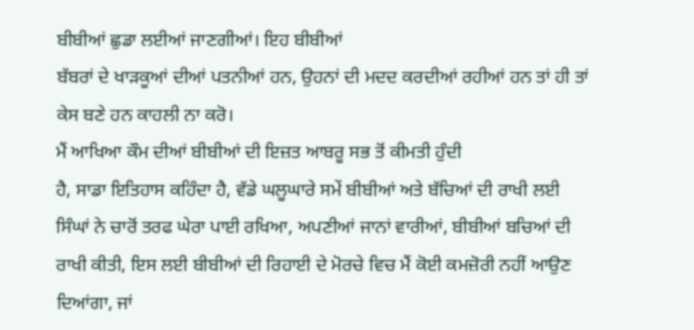ਬੀਬੀਆਂ ਛੁਡਾ ਲਈਆਂ ਜਾਣਗੀਆਂ। ਇਹ ਬੀਬੀਆਂ
ਬੱਬਰਾਂ ਦੇ ਖਾੜਕੂਆਂ ਦੀਆਂ ਪਤਨੀਆਂ ਹਨ, ਉਹਨਾਂ ਦੀ ਮਦਦ ਕਰਦੀਆਂ ਰਹੀਆਂ ਹਨ ਤਾਂ ਹੀ ਤਾਂ
ਕੇਸ ਬਣੇ ਹਨ ਕਾਹਲੀ ਨਾ ਕਰੋ।
ਮੈਂ ਆਖਿਆ ਕੌਮ ਦੀਆਂ ਬੀਬੀਆਂ ਦੀ ਇਜ਼ਤ ਆਬਰੂ ਸਭ ਤੋਂ ਕੀਮਤੀ ਹੁੰਦੀ
ਹੈ, ਸਾਡਾ ਇਤਿਹਾਸ ਕਹਿੰਦਾ ਹੈ, ਵੱਡੇ ਘਲੂਘਾਰੇ ਸਮੇਂ ਬੀਬੀਆਂ ਅਤੇ ਬੱਚਿਆਂ ਦੀ ਰਾਖੀ ਲਈ
ਸਿੰਘਾਂ ਨੇ ਚਾਰੋਂ ਤਰਫ ਘੇਰਾ ਪਾਈ ਰਖਿਆ, ਅਪਣੀਆਂ ਜਾਨਾਂ ਵਾਰੀਆਂ, ਬੀਬੀਆਂ ਬਚਿਆਂ ਦੀ
ਰਾਖੀ ਕੀਤੀ, ਇਸ ਲਈ ਬੀਬੀਆਂ ਦੀ ਰਿਹਾਈ ਦੇ ਮੋਰਚੇ ਵਿਚ ਮੈਂ ਕੋਈ ਕਮਜ਼ੋਰੀ ਨਹੀਂ ਆਉਣ
ਦਿਆਂਗਾ, ਜਾਂ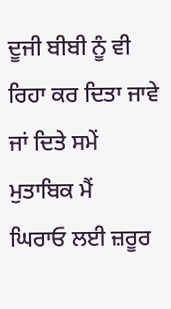ਦੂਜੀ ਬੀਬੀ ਨੂੰ ਵੀ ਰਿਹਾ ਕਰ ਦਿਤਾ ਜਾਵੇ ਜਾਂ ਦਿਤੇ ਸਮੇਂ ਮੁਤਾਬਿਕ ਮੈਂ
ਘਿਰਾਓ ਲਈ ਜ਼ਰੂਰ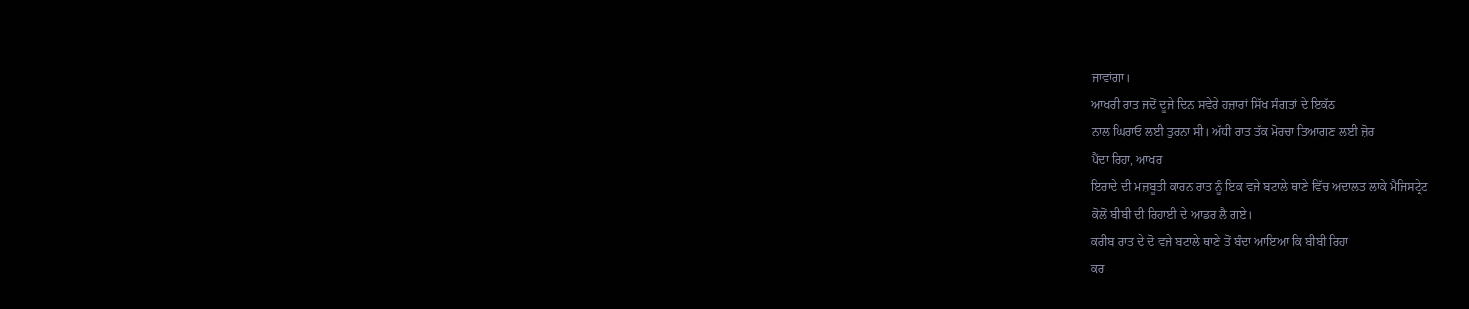ਜਾਵਾਂਗਾ।
ਆਖਰੀ ਰਾਤ ਜਦੋਂ ਦੂਜੇ ਦਿਨ ਸਵੇਰੇ ਹਜ਼ਾਰਾਂ ਸਿੱਖ ਸੰਗਤਾਂ ਦੇ ਇਕੱਠ
ਨਾਲ ਘਿਰਾਓ ਲਈ ਤੁਰਨਾ ਸੀ। ਅੱਧੀ ਰਾਤ ਤੱਕ ਮੋਰਚਾ ਤਿਆਗਣ ਲਈ ਜ਼ੋਰ
ਪੈਂਦਾ ਰਿਹਾ, ਆਖਰ
ਇਰਾਦੇ ਦੀ ਮਜ਼ਬੂਤੀ ਕਾਰਨ ਰਾਤ ਨੂੰ ਇਕ ਵਜੇ ਬਟਾਲੇ ਥਾਣੇ ਵਿੱਚ ਅਦਾਲਤ ਲਾਕੇ ਮੈਜਿਸਟ੍ਰੇਟ
ਕੋਲੋਂ ਬੀਬੀ ਦੀ ਰਿਹਾਈ ਦੇ ਆਡਰ ਲੈ ਗਏ।
ਕਰੀਬ ਰਾਤ ਦੇ ਦੋ ਵਜੇ ਬਟਾਲੇ ਥਾਣੇ ਤੋਂ ਬੰਦਾ ਆਇਆ ਕਿ ਬੀਬੀ ਰਿਹਾ
ਕਰ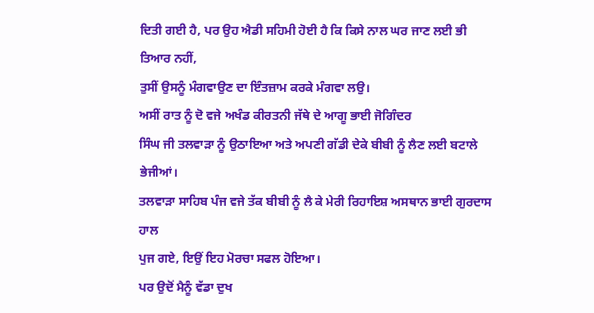ਦਿਤੀ ਗਈ ਹੈ, ਪਰ ਉਹ ਐਡੀ ਸਹਿਮੀ ਹੋਈ ਹੈ ਕਿ ਕਿਸੇ ਨਾਲ ਘਰ ਜਾਣ ਲਈ ਭੀ ਤਿਆਰ ਨਹੀਂ,
ਤੁਸੀਂ ਉਸਨੂੰ ਮੰਗਵਾਉਣ ਦਾ ਇੰਤਜ਼ਾਮ ਕਰਕੇ ਮੰਗਵਾ ਲਉ।
ਅਸੀਂ ਰਾਤ ਨੂੰ ਦੋ ਵਜੇ ਅਖੰਡ ਕੀਰਤਨੀ ਜੱਥੇ ਦੇ ਆਗੂ ਭਾਈ ਜੋਗਿੰਦਰ
ਸਿੰਘ ਜੀ ਤਲਵਾੜਾ ਨੂੰ ਉਠਾਇਆ ਅਤੇ ਅਪਣੀ ਗੱਡੀ ਦੇਕੇ ਬੀਬੀ ਨੂੰ ਲੈਣ ਲਈ ਬਟਾਲੇ ਭੇਜੀਆਂ।
ਤਲਵਾੜਾ ਸਾਹਿਬ ਪੰਜ ਵਜੇ ਤੱਕ ਬੀਬੀ ਨੂੰ ਲੈ ਕੇ ਮੇਰੀ ਰਿਹਾਇਸ਼ ਅਸਥਾਨ ਭਾਈ ਗੁਰਦਾਸ ਹਾਲ
ਪੁਜ ਗਏ, ਇਉਂ ਇਹ ਮੋਰਚਾ ਸਫਲ ਹੋਇਆ।
ਪਰ ਉਦੋਂ ਮੈਨੂੰ ਵੱਡਾ ਦੁਖ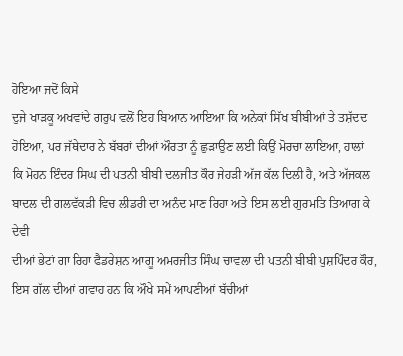ਹੋਇਆ ਜਦੋਂ ਕਿਸੇ
ਦੁਜੇ ਖਾੜਕੂ ਅਖਵਾਂਦੇ ਗਰੁਪ ਵਲੋਂ ਇਹ ਬਿਆਨ ਆਇਆ ਕਿ ਅਨੇਕਾਂ ਸਿੱਖ ਬੀਬੀਆਂ ਤੇ ਤਸ਼ੱਦਦ
ਹੋਇਆ, ਪਰ ਜੱਥੇਦਾਰ ਨੇ ਬੱਬਰਾਂ ਦੀਆਂ ਔਰਤਾ ਨੂੰ ਛੁੜਾਉਣ ਲਈ ਕਿਉਂ ਮੋਰਚਾ ਲਾਇਆ, ਹਾਲਾਂ
ਕਿ ਮੋਹਨ ਇੰਦਰ ਸਿਘ ਦੀ ਪਤਨੀ ਬੀਬੀ ਦਲਜੀਤ ਕੌਰ ਜੇਹੜੀ ਅੱਜ ਕੱਲ ਦਿਲੀ ਹੈ, ਅਤੇ ਅੱਜਕਲ
ਬਾਦਲ ਦੀ ਗਲਵੱਕੜੀ ਵਿਚ ਲੀਡਰੀ ਦਾ ਅਨੰਦ ਮਾਣ ਰਿਹਾ ਅਤੇ ਇਸ ਲਈ ਗੁਰਮਤਿ ਤਿਆਗ ਕੇ ਦੇਵੀ
ਦੀਆਂ ਭੇਟਾਂ ਗਾ ਰਿਹਾ ਫੈਡਰੇਸ਼ਨ ਆਗੂ ਅਮਰਜੀਤ ਸਿੰਘ ਚਾਵਲਾ ਦੀ ਪਤਨੀ ਬੀਬੀ ਪੁਸ਼ਪਿੰਦਰ ਕੌਰ,
ਇਸ ਗੱਲ ਦੀਆਂ ਗਵਾਹ ਹਨ ਕਿ ਔਖੇ ਸਮੇਂ ਆਪਣੀਆਂ ਬੱਚੀਆਂ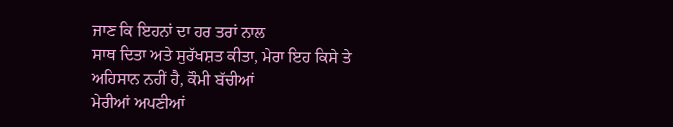ਜਾਣ ਕਿ ਇਹਨਾਂ ਦਾ ਹਰ ਤਰਾਂ ਨਾਲ
ਸਾਥ ਦਿਤਾ ਅਤੇ ਸੁਰੱਖਸ਼ਤ ਕੀਤਾ, ਮੇਰਾ ਇਹ ਕਿਸੇ ਤੇ ਅਹਿਸਾਨ ਨਹੀਂ ਹੈ, ਕੌਮੀ ਬੱਚੀਆਂ
ਮੇਰੀਆਂ ਅਪਣੀਆਂ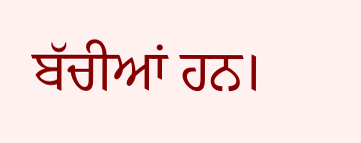ਬੱਚੀਆਂ ਹਨ।